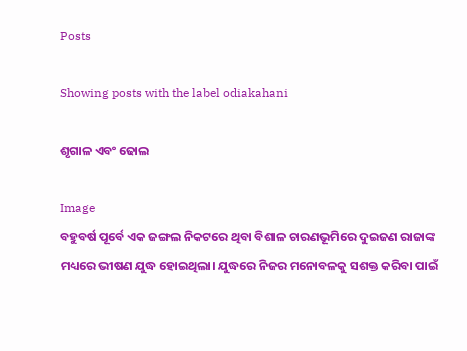Posts

Showing posts with the label odiakahani

ଶୃଗାଳ ଏବଂ ଢୋଲ

Image
ବହୁବର୍ଷ ପୂର୍ବେ ଏକ ଜଙ୍ଗଲ ନିକଟରେ ଥିବା ବିଶାଳ ଚାରଣଭୂମିରେ ଦୁଇଜଣ ରାଜାଙ୍କ ମଧ୍ୟରେ ଭୀଷଣ ଯୁଦ୍ଧ ହୋଇଥିଲା। ଯୁଦ୍ଧରେ ନିଜର ମନୋବଳକୁ ସଶକ୍ତ କରିବା ପାଇଁ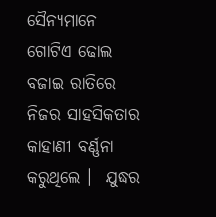ସୈନ୍ୟମାନେ  ଗୋଟିଏ ଢୋଲ ବଜାଇ ରାତିରେ ନିଜର ସାହସିକତାର କାହାଣୀ ବର୍ଣ୍ଣନା କରୁଥିଲେ ।  ଯୁଦ୍ଧର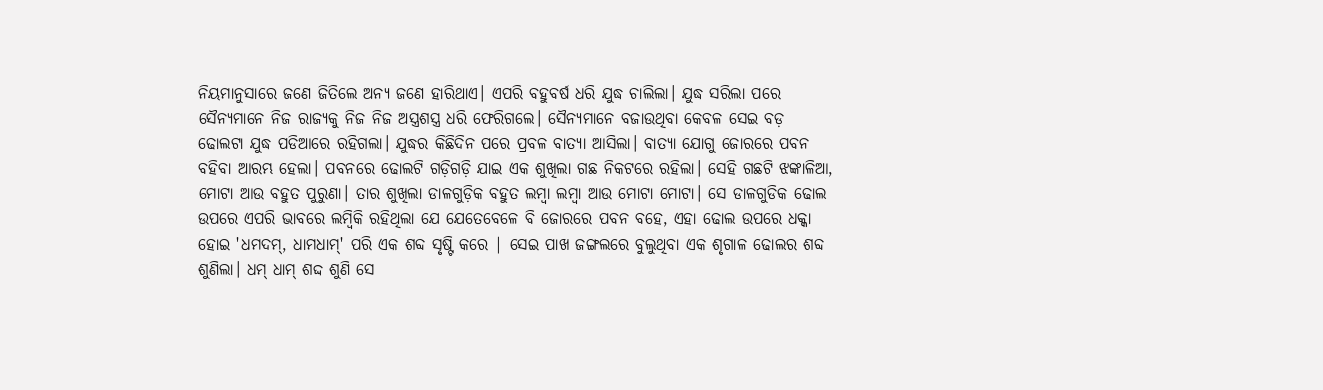ନିୟମାନୁସାରେ ଜଣେ ଜିତିଲେ ଅନ୍ୟ ଜଣେ ହାରିଥାଏ। ଏପରି ବହୁବର୍ଷ ଧରି ଯୁଦ୍ଧ ଚାଲିଲା। ଯୁଦ୍ଧ ସରିଲା ପରେ ସୈନ୍ୟମାନେ ନିଜ ରାଜ୍ୟକୁ ନିଜ ନିଜ ଅସ୍ତ୍ରଶସ୍ତ୍ର ଧରି ଫେରିଗଲେ। ସୈନ୍ୟମାନେ ବଜାଉଥିବା କେବଳ ସେଇ ବଡ଼ ଢୋଲଟା ଯୁଦ୍ଧ ପଡିଆରେ ରହିଗଲା। ଯୁଦ୍ଧର କିଛିଦିନ ପରେ ପ୍ରବଳ ବାତ୍ୟା ଆସିଲା। ବାତ୍ୟା ଯୋଗୁ ଜୋରରେ ପବନ ବହିବା ଆରମ୍ଭ ହେଲା। ପବନରେ ଢୋଲଟି ଗଡ଼ିଗଡ଼ି ଯାଇ ଏକ ଶୁଖିଲା ଗଛ ନିକଟରେ ରହିଲା। ସେହି ଗଛଟି ଝଙ୍କାଳିଆ, ମୋଟା ଆଉ ବହୁତ ପୁରୁଣା। ତାର ଶୁଖିଲା ଡାଳଗୁଡ଼ିକ ବହୁତ ଲମ୍ବା ଲମ୍ବା ଆଉ ମୋଟା ମୋଟା। ସେ ଡାଳଗୁଡିକ ଢୋଲ ଉପରେ ଏପରି ଭାବରେ ଲମ୍ବିକି ରହିଥିଲା ଯେ ଯେତେବେଳେ ବି ଜୋରରେ ପବନ ବହେ, ଏହା ଢୋଲ ଉପରେ ଧକ୍କା ହୋଇ 'ଧମଦମ୍, ଧାମଧାମ୍' ପରି ଏକ ଶବ୍ଦ ସୃଷ୍ଟି କରେ | ସେଇ ପାଖ ଜଙ୍ଗଲରେ ବୁଲୁଥିବା ଏକ ଶୃଗାଳ ଢୋଲର ଶବ୍ଦ ଶୁଣିଲା। ଧମ୍ ଧାମ୍ ଶଦ୍ଦ ଶୁଣି ସେ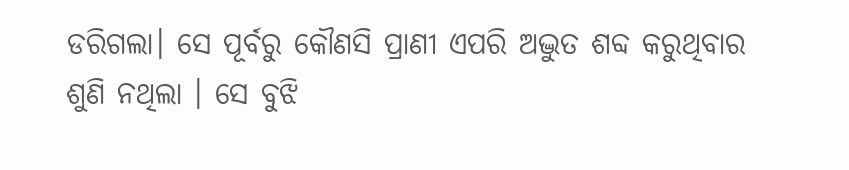ଡରିଗଲା। ସେ ପୂର୍ବରୁ କୌଣସି ପ୍ରାଣୀ ଏପରି ଅଦ୍ଭୁତ ଶବ୍ଦ କରୁଥିବାର ଶୁଣି ନଥିଲା । ସେ ବୁଝି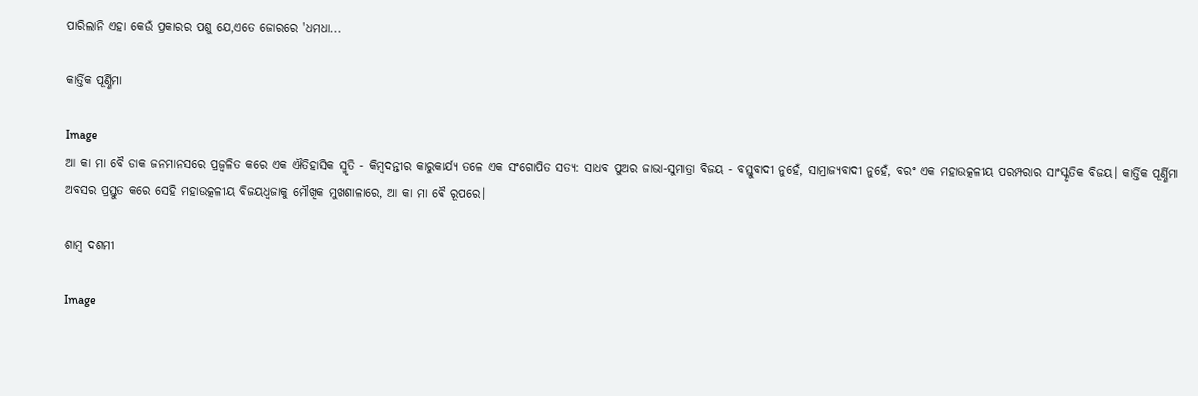ପାରିଲାନି ଏହା କେଉଁ ପ୍ରକାରର ପଶୁ ଯେ,ଏତେ ଜୋରରେ 'ଧମଧା...

କାର୍ତ୍ତିକ ପୂର୍ଣ୍ଣିମା

Image
ଆ କା ମା ବୈ ଡାକ ଜନମାନସରେ ପ୍ରଜ୍ବଳିତ କରେ ଏକ ଐତିହାସିକ ସ୍ମୃତି - କିମ୍ବଦନ୍ତୀର କାରୁକାର୍ଯ୍ୟ ତଳେ ଏକ ସଂଗୋପିତ ସତ୍ୟ: ସାଧବ ପୁଅର ଜାଭା-ସୁମାତ୍ରା ବିଜୟ - ବସ୍ତୁବାଦୀ ନୁହେଁ, ସାମ୍ରାଜ୍ୟବାଦୀ ନୁହେଁ, ବରଂ ଏକ ମହାଉତ୍କଳୀୟ ପରମ୍ପରାର ସାଂସ୍କୃତିକ ବିଜୟ। କାର୍ତ୍ତିକ ପୂର୍ଣ୍ଣିମା ଅବସର ପ୍ରସ୍ତୁତ କରେ ସେହି ମହାଉତ୍କଳୀୟ ବିଜୟଧ୍ଵଜାକୁ ମୌଖିକ ମୁଖଶାଳାରେ, ଆ କା ମା ଵୈ ରୂପରେ।

ଶାମ୍ବ ଦଶମୀ

Image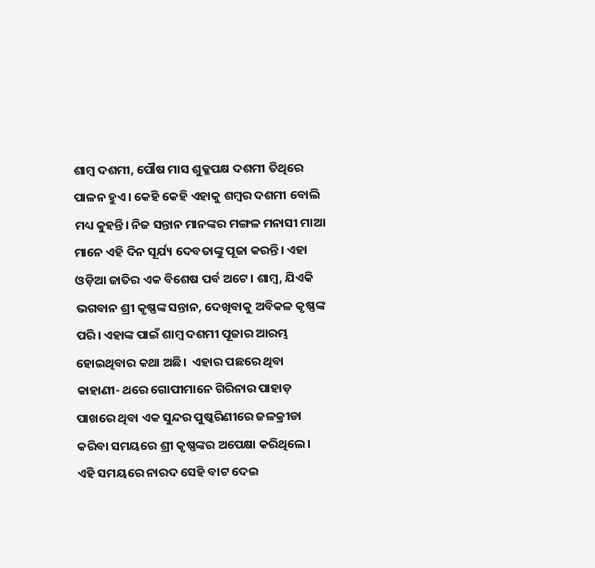ଶାମ୍ବ ଦଶମୀ, ପୌଷ ମାସ ଶୁକ୍ଳପକ୍ଷ ଦଶମୀ ତିଥିରେ ପାଳନ ହୁଏ। କେହି କେହି ଏହାକୁ ଶମ୍ବର ଦଶମୀ ବୋଲି ମଧ୍ୟ କୁହନ୍ତି। ନିଜ ସନ୍ତାନ ମାନଙ୍କର ମଙ୍ଗଳ ମନାସୀ ମାଆ ମାନେ ଏହି ଦିନ ସୂର୍ଯ୍ୟ ଦେବତାଙ୍କୁ ପୂଜା କରନ୍ତି। ଏହା ଓଡ଼ିଆ ଜାତିର ଏକ ବିଶେଷ ପର୍ବ ଅଟେ। ଶାମ୍ବ, ଯିଏକି ଭଗବାନ ଶ୍ରୀ କୃଷ୍ଣଙ୍କ ସନ୍ତାନ, ଦେଖିବାକୁ ଅବିକଳ କୃଷ୍ଣଙ୍କ ପରି। ଏହାଙ୍କ ପାଇଁ ଶାମ୍ବ ଦଶମୀ ପୂଜାର ଆରମ୍ଭ ହୋଇଥିବାର କଥା ଅଛି।  ଏହାର ପଛରେ ଥିବା କାହାଣୀ- ଥରେ ଗୋପୀମାନେ ଗିରିନାର ପାହାଡ଼ ପାଖରେ ଥିବା ଏକ ସୁନ୍ଦର ପୁଷ୍କରିଣୀରେ ଜଳକ୍ରୀଡା କରିବା ସମୟରେ ଶ୍ରୀ କୃଷ୍ଣଙ୍କର ଅପେକ୍ଷା କରିଥିଲେ। ଏହି ସମୟରେ ନାରଦ ସେହି ବାଟ ଦେଇ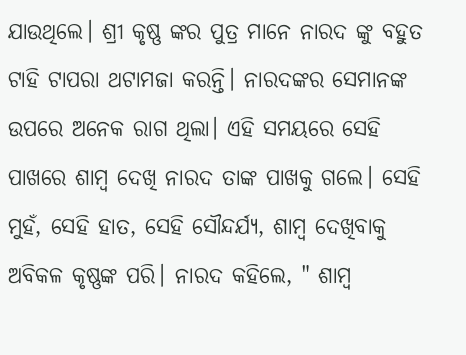ଯାଉଥିଲେ। ଶ୍ରୀ କୃଷ୍ଣ ଙ୍କର ପୁତ୍ର ମାନେ ନାରଦ ଙ୍କୁ ବହୁତ ଟାହି ଟାପରା ଥଟାମଜା କରନ୍ତି। ନାରଦଙ୍କର ସେମାନଙ୍କ ଉପରେ ଅନେକ ରାଗ ଥିଲା। ଏହି ସମୟରେ ସେହି ପାଖରେ ଶାମ୍ବ ଦେଖି ନାରଦ ତାଙ୍କ ପାଖକୁ ଗଲେ। ସେହି ମୁହଁ, ସେହି ହାତ, ସେହି ସୌନ୍ଦର୍ଯ୍ୟ, ଶାମ୍ବ ଦେଖିବାକୁ ଅବିକଳ କୃଷ୍ଣଙ୍କ ପରି। ନାରଦ କହିଲେ, " ଶାମ୍ବ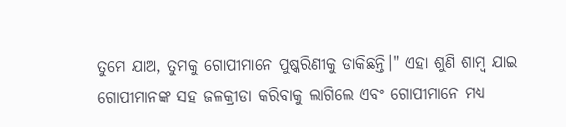ତୁମେ ଯାଅ, ତୁମକୁ ଗୋପୀମାନେ ପୁଷ୍କରିଣୀକୁ ଡାକିଛନ୍ତି।" ଏହା ଶୁଣି ଶାମ୍ବ ଯାଇ ଗୋପୀମାନଙ୍କ ସହ ଜଳକ୍ରୀଡା କରିବାକୁ ଲାଗିଲେ ଏବଂ ଗୋପୀମାନେ ମଧ୍ୟ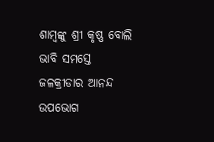ଶାମ୍ବଙ୍କୁ ଶ୍ରୀ କୃଷ୍ଣ ବୋଲି ଭାବି ସମସ୍ତେ ଜଳକ୍ରୀଡାର ଆନନ୍ଦ ଉପଭୋଗ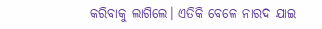କରିବାକୁ ଲାଗିଲେ। ଏତିକି ବେଳେ ନାରଦ ଯାଇ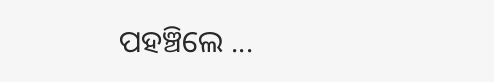ପହଞ୍ଚିଲେ ...